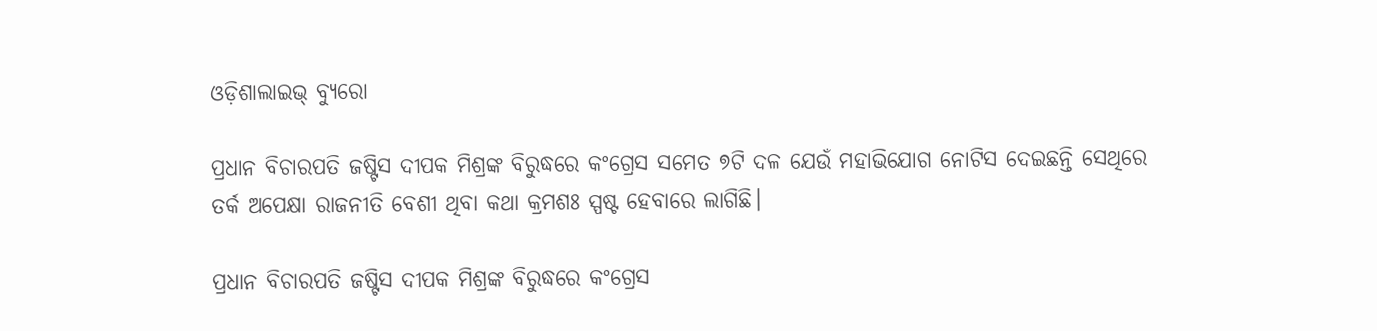ଓଡ଼ିଶାଲାଇଭ୍ ବ୍ୟୁରୋ

ପ୍ରଧାନ ବିଚାରପତି ଜଷ୍ଟିସ ଦୀପକ ମିଶ୍ରଙ୍କ ବିରୁଦ୍ଧରେ କଂଗ୍ରେସ ସମେତ ୭ଟି ଦଳ ଯେଉଁ ମହାଭିଯୋଗ ନୋଟିସ ଦେଇଛନ୍ତି ସେଥିରେ ତର୍କ ଅପେକ୍ଷା ରାଜନୀତି ବେଶୀ ଥିବା କଥା କ୍ରମଶଃ ସ୍ପଷ୍ଟ ହେବାରେ ଲାଗିଛି।

ପ୍ରଧାନ ବିଚାରପତି ଜଷ୍ଟିସ ଦୀପକ ମିଶ୍ରଙ୍କ ବିରୁଦ୍ଧରେ କଂଗ୍ରେସ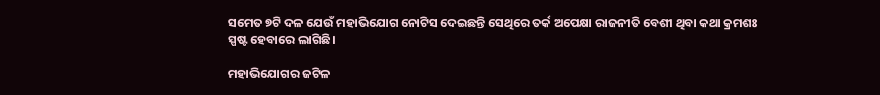ସମେତ ୭ଟି ଦଳ ଯେଉଁ ମହାଭିଯୋଗ ନୋଟିସ ଦେଇଛନ୍ତି ସେଥିରେ ତର୍କ ଅପେକ୍ଷା ରାଜନୀତି ବେଶୀ ଥିବା କଥା କ୍ରମଶଃ ସ୍ପଷ୍ଟ ହେବାରେ ଲାଗିଛି।

ମହାଭିଯୋଗର ଜଟିଳ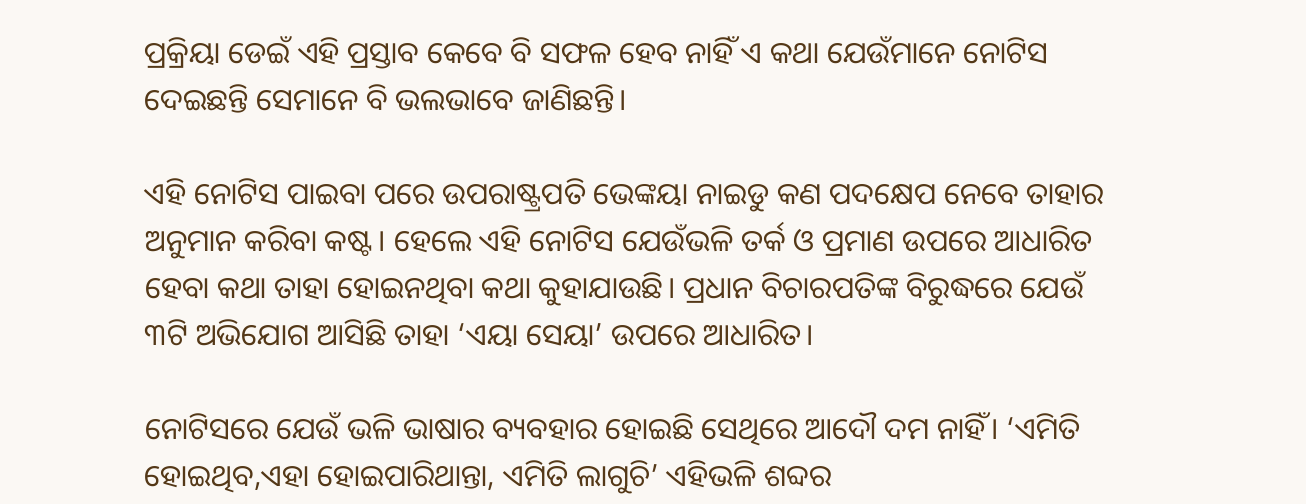ପ୍ରକ୍ରିୟା ଡେଇଁ ଏହି ପ୍ରସ୍ତାବ କେବେ ବି ସଫଳ ହେବ ନାହିଁ ଏ କଥା ଯେଉଁମାନେ ନୋଟିସ ଦେଇଛନ୍ତି ସେମାନେ ବି ଭଲଭାବେ ଜାଣିଛନ୍ତି।

ଏହି ନୋଟିସ ପାଇବା ପରେ ଉପରାଷ୍ଟ୍ରପତି ଭେଙ୍କୟା ନାଇଡୁ କଣ ପଦକ୍ଷେପ ନେବେ ତାହାର ଅନୁମାନ କରିବା କଷ୍ଟ। ହେଲେ ଏହି ନୋଟିସ ଯେଉଁଭଳି ତର୍କ ଓ ପ୍ରମାଣ ଉପରେ ଆଧାରିତ ହେବା କଥା ତାହା ହୋଇନଥିବା କଥା କୁହାଯାଉଛି। ପ୍ରଧାନ ବିଚାରପତିଙ୍କ ବିରୁଦ୍ଧରେ ଯେଉଁ ୩ଟି ଅଭିଯୋଗ ଆସିଛି ତାହା ‘ଏୟା ସେୟା’ ଉପରେ ଆଧାରିତ।

ନୋଟିସରେ ଯେଉଁ ଭଳି ଭାଷାର ବ୍ୟବହାର ହୋଇଛି ସେଥିରେ ଆଦୌ ଦମ ନାହିଁ। ‘ଏମିତି ହୋଇଥିବ,ଏହା ହୋଇପାରିଥାନ୍ତା, ଏମିତି ଲାଗୁଚି’ ଏହିଭଳି ଶବ୍ଦର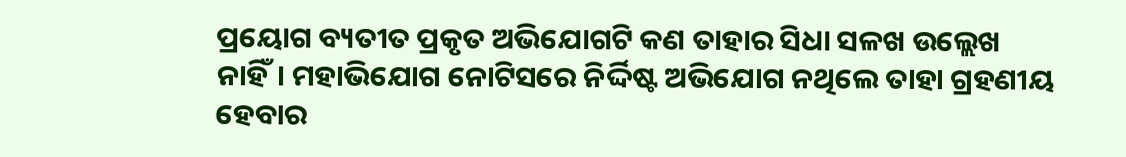ପ୍ରୟୋଗ ବ୍ୟତୀତ ପ୍ରକୃତ ଅଭିଯୋଗଟି କଣ ତାହାର ସିଧା ସଳଖ ଉଲ୍ଲେଖ ନାହିଁ। ମହାଭିଯୋଗ ନୋଟିସରେ ନିର୍ଦ୍ଦିଷ୍ଟ ଅଭିଯୋଗ ନଥିଲେ ତାହା ଗ୍ରହଣୀୟ ହେବାର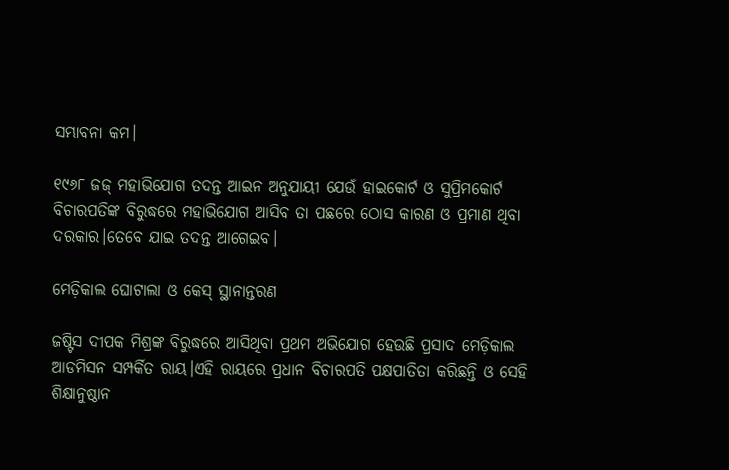ସମ୍ଭାବନା କମ।

୧୯୬୮ ଜଜ୍ ମହାଭିଯୋଗ ତଦନ୍ତ ଆଇନ ଅନୁଯାୟୀ ଯେଉଁ ହାଇକୋର୍ଟ ଓ ସୁପ୍ରିମକୋର୍ଟ ବିଚାରପତିଙ୍କ ବିରୁଦ୍ଧରେ ମହାଭିଯୋଗ ଆସିବ ତା ପଛରେ ଠୋସ କାରଣ ଓ ପ୍ରମାଣ ଥିବା ଦରକାର।ତେବେ ଯାଇ ତଦନ୍ତ ଆଗେଇବ।

ମେଡ଼ିକାଲ ଘୋଟାଲା ଓ କେସ୍ ସ୍ଥାନାନ୍ତରଣ

ଜଷ୍ଟିସ ଦୀପକ ମିଶ୍ରଙ୍କ ବିରୁଦ୍ଧରେ ଆସିଥିବା ପ୍ରଥମ ଅଭିଯୋଗ ହେଉଛି ପ୍ରସାଦ ମେଡ଼ିକାଲ ଆଡମିସନ ସମ୍ପର୍କିତ ରାୟ।ଏହି ରାୟରେ ପ୍ରଧାନ ବିଚାରପତି ପକ୍ଷପାତିତା କରିଛନ୍ତି ଓ ସେହି ଶିକ୍ଷାନୁଷ୍ଠାନ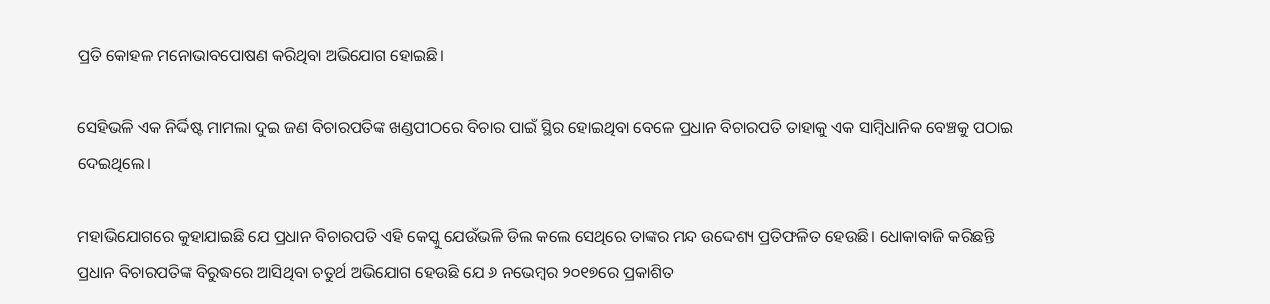ପ୍ରତି କୋହଳ ମନୋଭାବପୋଷଣ କରିଥିବା ଅଭିଯୋଗ ହୋଇଛି।

ସେହିଭଳି ଏକ ନିର୍ଦ୍ଦିଷ୍ଟ ମାମଲା ଦୁଇ ଜଣ ବିଚାରପତିଙ୍କ ଖଣ୍ଡପୀଠରେ ବିଚାର ପାଇଁ ସ୍ଥିର ହୋଇଥିବା ବେଳେ ପ୍ରଧାନ ବିଚାରପତି ତାହାକୁ ଏକ ସାମ୍ବିଧାନିକ ବେଞ୍ଚକୁ ପଠାଇ ଦେଇଥିଲେ।

ମହାଭିଯୋଗରେ କୁହାଯାଇଛି ଯେ ପ୍ରଧାନ ବିଚାରପତି ଏହି କେସ୍କୁ ଯେଉଁଭଳି ଡିଲ କଲେ ସେଥିରେ ତାଙ୍କର ମନ୍ଦ ଉଦ୍ଦେଶ୍ୟ ପ୍ରତିଫଳିତ ହେଉଛି। ଧୋକାବାଜି କରିଛନ୍ତି ପ୍ରଧାନ ବିଚାରପତିଙ୍କ ବିରୁଦ୍ଧରେ ଆସିଥିବା ଚତୁର୍ଥ ଅଭିଯୋଗ ହେଉଛି ଯେ ୬ ନଭେମ୍ବର ୨୦୧୭ରେ ପ୍ରକାଶିତ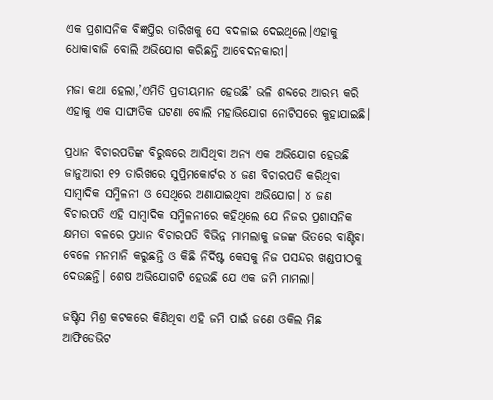ଏକ ପ୍ରଶାସନିକ ବିଜ୍ଞପ୍ତିର ତାରିଖକୁ ସେ ବଦଳାଇ ଦେଇଥିଲେ।ଏହାକୁ ଧୋକାବାଜି ବୋଲି ଅଭିଯୋଗ କରିଛନ୍ତି ଆବେଦନକାରୀ।

ମଜା କଥା ହେଲା,’ଏମିତି ପ୍ରତୀୟମାନ ହେଉଛି’ ଭଳି ଶବ୍ଦରେ ଆରମ୍ଭ କରି ଏହାକୁ ଏକ ସାଙ୍ଘାତିକ ଘଟଣା ବୋଲି ମହାଭିଯୋଗ ନୋଟିସରେ କୁହାଯାଇଛି।

ପ୍ରଧାନ ବିଚାରପତିଙ୍କ ବିରୁଦ୍ଧରେ ଆସିଥିବା ଅନ୍ୟ ଏକ ଅଭିଯୋଗ ହେଉଛି ଜାନୁଆରୀ ୧୨ ତାରିଖରେ ସୁପ୍ରିମକୋର୍ଟର ୪ ଜଣ ବିଚାରପତି କରିଥିବା ସାମ୍ବାଦିକ ସମ୍ମିଳନୀ ଓ ସେଥିରେ ଅଣାଯାଇଥିବା ଅଭିଯୋଗ। ୪ ଜଣ ବିଚାରପତି ଏହି ସାମ୍ବାଦିକ ସମ୍ମିଳନୀରେ କହିଥିଲେ ଯେ ନିଜର ପ୍ରଶାସନିକ କ୍ଷମତା ବଳରେ ପ୍ରଧାନ ବିଚାରପତି ବିଭିନ୍ନ ମାମଲାକୁ ଜଜଙ୍କ ଭିତରେ ବାଣ୍ଟିବା ବେଳେ ମନମାନି କରୁଛନ୍ତି ଓ କିଛି ନିର୍ଦିଷ୍ଟ କେସକୁ ନିଜ ପସନ୍ଦର ଖଣ୍ଡପୀଠକୁ ଦେଉଛନ୍ତି। ଶେଷ ଅଭିଯୋଗଟି ହେଉଛି ଯେ ଏକ ଜମି ମାମଲା।

ଜଷ୍ଟିସ ମିଶ୍ର କଟକରେ କିଣିଥିବା ଏହି ଜମି ପାଇଁ ଜଣେ ଓକିଲ ମିଛ ଆଫିଡେଭିଟ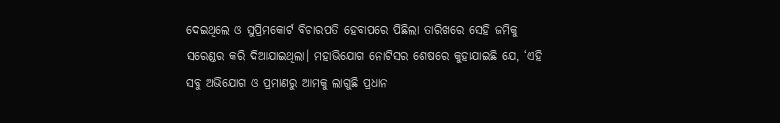ଦେଇଥିଲେ ଓ ସୁପ୍ରିମକୋର୍ଟ ବିଚାରପତି ହେବାପରେ ପିଛିଲା ତାରିଖରେ ସେହି ଜମିକୁ ସରେଣ୍ଡର କରି ଦିଆଯାଇଥିଲା। ମହାଭିଯୋଗ ନୋଟିସର ଶେଷରେ କୁହାଯାଇଛି ଯେ, ‘ଏହି ସବୁ ଅଭିଯୋଗ ଓ ପ୍ରମାଣରୁ ଆମକୁ ଲାଗୁଛି ପ୍ରଧାନ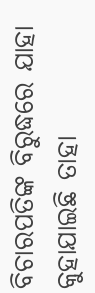ବିଚାରପତିଙ୍କ ବିରୁଦ୍ଧରେ ଯାହା କୁହାଯାଇଛି ତାହା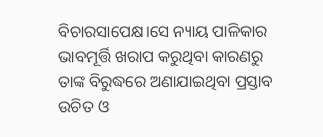ବିଚାରସାପେକ୍ଷ।ସେ ନ୍ୟାୟ ପାଳିକାର ଭାବମୂର୍ତ୍ତି ଖରାପ କରୁଥିବା କାରଣରୁ ତାଙ୍କ ବିରୁଦ୍ଧରେ ଅଣାଯାଇଥିବା ପ୍ରସ୍ତାବ ଉଚିତ ଓ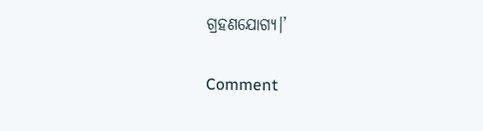ଗ୍ରହଣଯୋଗ୍ୟ।’

Comment